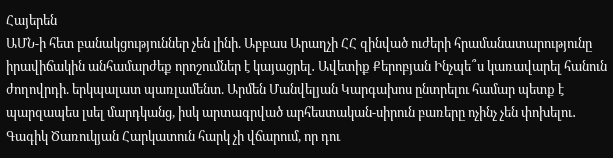Հայերեն
ԱՄՆ-ի հետ բանակցություններ չեն լինի. Աբբաս Արաղչի ՀՀ զինված ուժերի հրամանատարությունը իրավիճակին անհամարժեք որոշումներ է կայացրել․ Ավետիք Քերոբյան Ինչպե՞ս կառավարել հանուն ժողովրդի. երկպալատ պառլամենտ. Արմեն Մանվելյան Կարգախոս ընտրելու համար պետք է պարզապես լսել մարդկանց, իսկ արտագրված արհեստական-սիրուն բառերը ոչինչ չեն փոխելու․ Գագիկ Ծառուկյան Հարկատուն հարկ չի վճարում, որ դու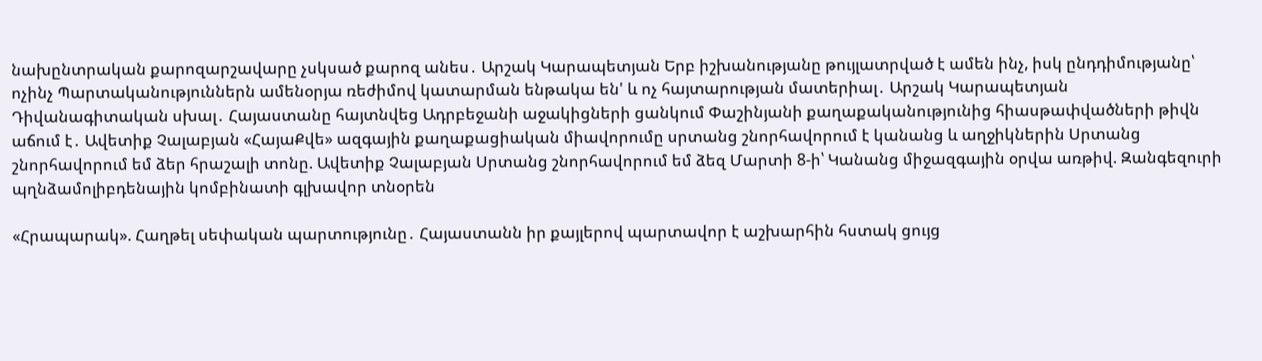նախընտրական քարոզարշավարը չսկսած քարոզ անես․ Արշակ Կարապետյան Երբ իշխանությանը թույլատրված է ամեն ինչ, իսկ ընդդիմությանը՝ ոչինչ Պարտականություններն ամենօրյա ռեժիմով կատարման ենթակա են' և ոչ հայտարության մատերիալ․ Արշակ Կարապետյան Դիվանագիտական սխալ․ Հայաստանը հայտնվեց Ադրբեջանի աջակիցների ցանկում Փաշինյանի քաղաքականությունից հիասթափվածների թիվն աճում է․ Ավետիք Չալաբյան «ՀայաՔվե» ազգային քաղաքացիական միավորումը սրտանց շնորհավորում է կանանց և աղջիկներին Սրտանց շնորհավորում եմ ձեր հրաշալի տոնը. Ավետիք Չալաբյան Սրտանց շնորհավորում եմ ձեզ Մարտի 8-ի՝ Կանանց միջազգային օրվա առթիվ. Զանգեզուրի պղնձամոլիբդենային կոմբինատի գլխավոր տնօրեն

«Հրապարակ». Հաղթել սեփական պարտությունը․ Հայաստանն իր քայլերով պարտավոր է աշխարհին հստակ ցույց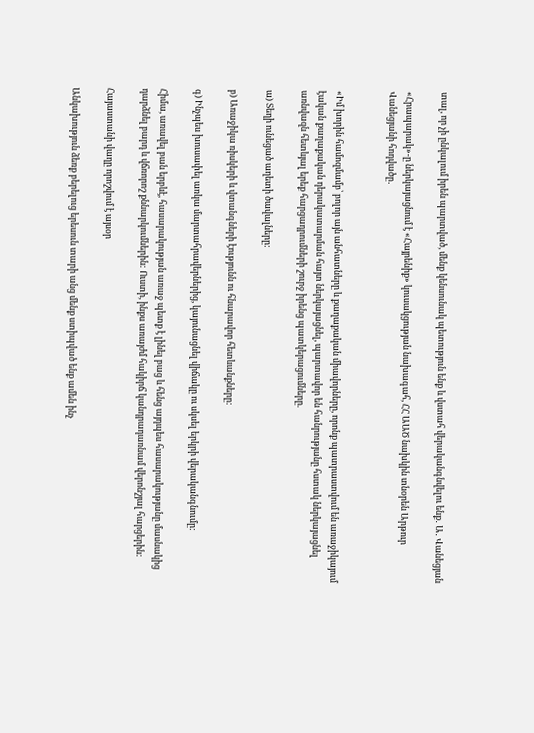տալ, որ չի ընկալում իրեն պարտված, մենք կենսունակ պետություն ենք և վստահ վերականգնվելու ենք․ Ա․ Վանեցյան

«Հրապարակ»-ը ներկայացնում է «Հայրենիք» կուսակցության նախագահ, ՀՀ ԱԱԾ նախկին տնօրեն Արթուր Վանեցյանի հոդվածը․


«Իմ խորին համոզմամբ՝ բոլոր այն անհատները և քաղաքական միավորները, որոնք պատրաստվում են առաջիկայում էական քաղաքական դերակատարման հայտ ներկայացնել, պարտավոր են հանրությանը հստակ ներկայացնել առնվազն հետևյալ երեք հարցադրումների շուրջ իրենց պատկերացումները.

ա) Տեղի ունեցած աղետի ծավալները:

բ) Առաջիկա ռիսկերի և վտանգների էությունն ու հնարավոր հետևանքները:

գ) Ինչպես խուսափել առկա մարտահրավերներից, կայունացնել վիճակը ու սկսել երկրի վերականգնումը:

Հիմա, առավել բան երբևէ, հասարակության առաջ պետք է լինել բաց և հենց այդպես հասարակությանը մասնակից դարձնել բարդ և վճռորոշ քննարկումներին: Ուստի, ինքս առայժմ հակիրճ կանդրադառնամ վերոնշյալ հարցերին:

Հայաստանի վաղը որոշվում է այսօր

Անկախություն ձեռք բերելուց երեսուն տարի անց մենք ստիպված ենք ամեն ինչ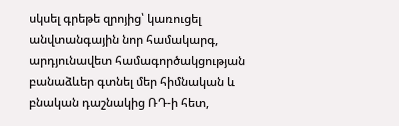սկսել գրեթե զրոյից՝ կառուցել անվտանգային նոր համակարգ, արդյունավետ համագործակցության բանաձևեր գտնել մեր հիմնական և բնական դաշնակից ՌԴ-ի հետ,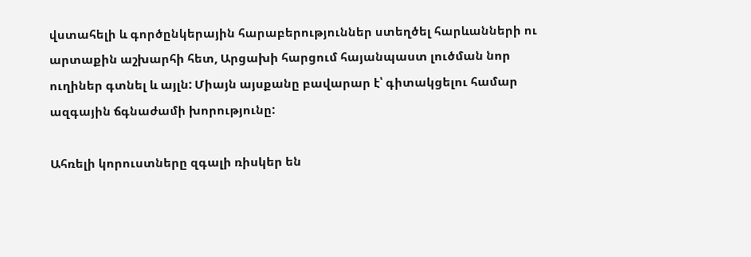վստահելի և գործընկերային հարաբերություններ ստեղծել հարևանների ու արտաքին աշխարհի հետ, Արցախի հարցում հայանպաստ լուծման նոր ուղիներ գտնել և այլն: Միայն այսքանը բավարար է՝ գիտակցելու համար ազգային ճգնաժամի խորությունը:

Ահռելի կորուստները զգալի ռիսկեր են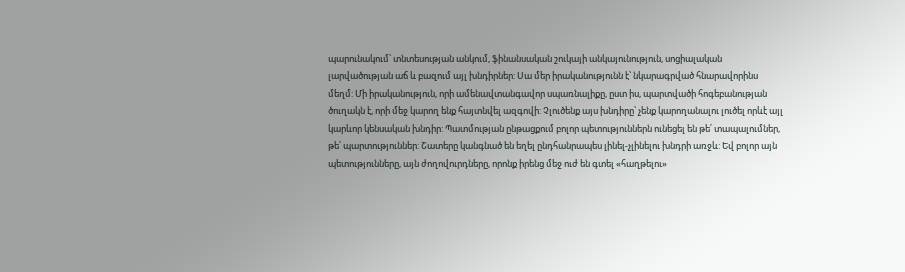պարունակում՝ տնտեսության անկում, ֆինանսական շուկայի անկայունություն, սոցիալական լարվածության աճ և բազում այլ խնդիրներ: Սա մեր իրականությունն է՝ նկարագրված հնարավորինս մեղմ: Մի իրականություն, որի ամենավտանգավոր սպառնալիքը, ըստ իս, պարտվածի հոգեբանության ծուղակն է, որի մեջ կարող ենք հայտնվել ազգովի: Չլուծենք այս խնդիրը՝ չենք կարողանալու լուծել որևէ այլ կարևոր կենսական խնդիր: Պատմության ընթացքում բոլոր պետություններն ունեցել են թե՛ տապալումներ, թե՛ պարտություններ: Շատերը կանգնած են եղել ընդհանրապես լինել-չլինելու խնդրի առջև: Եվ բոլոր այն պետությունները, այն ժողովուրդները, որոնք իրենց մեջ ուժ են գտել «հաղթելու»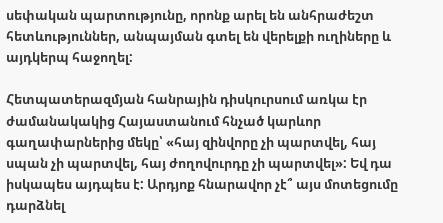սեփական պարտությունը, որոնք արել են անհրաժեշտ հետևություններ, անպայման գտել են վերելքի ուղիները և այդկերպ հաջողել:

Հետպատերազմյան հանրային դիսկուրսում առկա էր ժամանակակից Հայաստանում հնչած կարևոր գաղափարներից մեկը՝ «հայ զինվորը չի պարտվել, հայ սպան չի պարտվել, հայ ժողովուրդը չի պարտվել»: Եվ դա իսկապես այդպես է: Արդյոք հնարավոր չէ՞ այս մոտեցումը դարձնել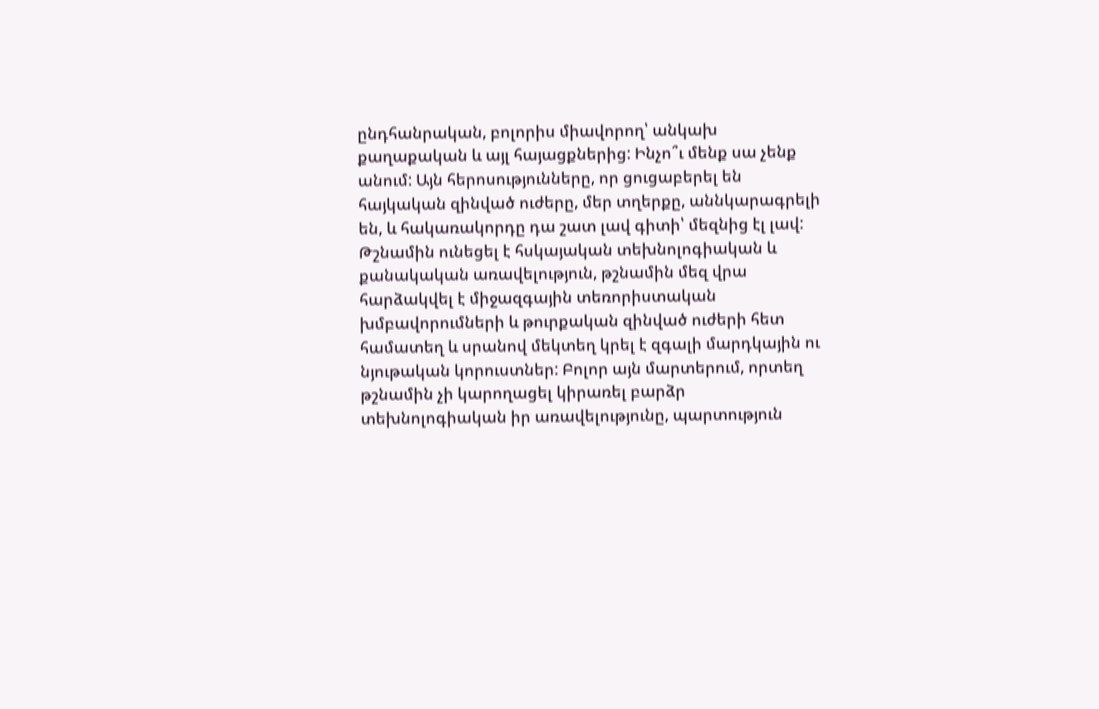ընդհանրական, բոլորիս միավորող՝ անկախ քաղաքական և այլ հայացքներից: Ինչո՞ւ մենք սա չենք անում: Այն հերոսությունները, որ ցուցաբերել են հայկական զինված ուժերը, մեր տղերքը, աննկարագրելի են, և հակառակորդը դա շատ լավ գիտի՝ մեզնից էլ լավ: Թշնամին ունեցել է հսկայական տեխնոլոգիական և քանակական առավելություն, թշնամին մեզ վրա հարձակվել է միջազգային տեռորիստական խմբավորումների և թուրքական զինված ուժերի հետ համատեղ և սրանով մեկտեղ կրել է զգալի մարդկային ու նյութական կորուստներ: Բոլոր այն մարտերում, որտեղ թշնամին չի կարողացել կիրառել բարձր տեխնոլոգիական իր առավելությունը, պարտություն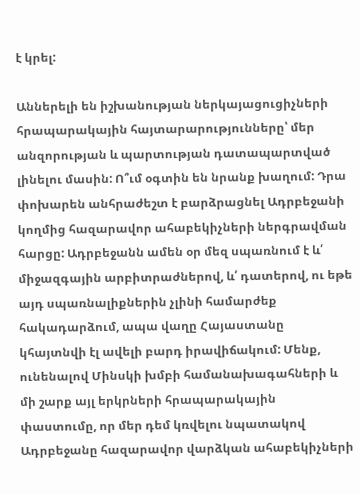է կրել:

Աններելի են իշխանության ներկայացուցիչների հրապարակային հայտարարությունները՝ մեր անզորության և պարտության դատապարտված լինելու մասին: Ո՞ւմ օգտին են նրանք խաղում: Դրա փոխարեն անհրաժեշտ է բարձրացնել Ադրբեջանի կողմից հազարավոր ահաբեկիչների ներգրավման հարցը: Ադրբեջանն ամեն օր մեզ սպառնում է և՛ միջազգային արբիտրաժներով, և՛ դատերով, ու եթե այդ սպառնալիքներին չլինի համարժեք հակադարձում, ապա վաղը Հայաստանը կհայտնվի էլ ավելի բարդ իրավիճակում: Մենք, ունենալով Մինսկի խմբի համանախագահների և մի շարք այլ երկրների հրապարակային փաստումը, որ մեր դեմ կռվելու նպատակով Ադրբեջանը հազարավոր վարձկան ահաբեկիչների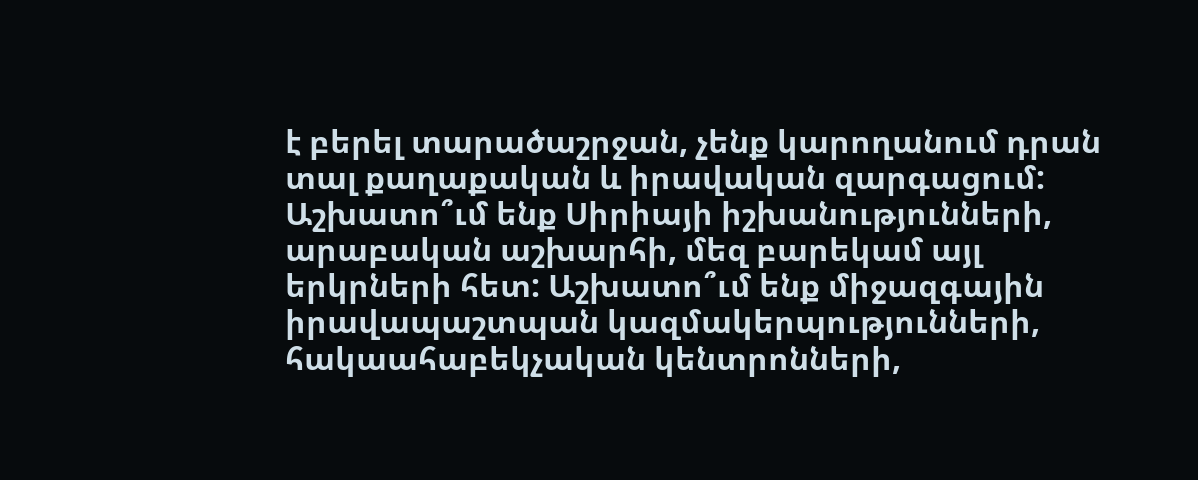է բերել տարածաշրջան, չենք կարողանում դրան տալ քաղաքական և իրավական զարգացում: Աշխատո՞ւմ ենք Սիրիայի իշխանությունների, արաբական աշխարհի, մեզ բարեկամ այլ երկրների հետ: Աշխատո՞ւմ ենք միջազգային իրավապաշտպան կազմակերպությունների, հակաահաբեկչական կենտրոնների,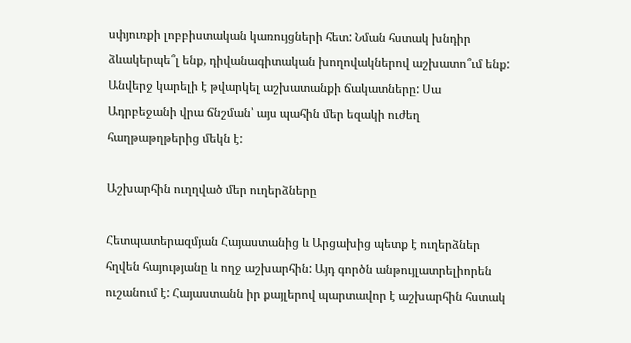սփյուռքի լոբբիստական կառույցների հետ: Նման հստակ խնդիր ձևակերպե՞լ ենք, դիվանագիտական խողովակներով աշխատո՞ւմ ենք: Անվերջ կարելի է թվարկել աշխատանքի ճակատները: Սա Ադրբեջանի վրա ճնշման՝ այս պահին մեր եզակի ուժեղ հաղթաթղթերից մեկն է:

Աշխարհին ուղղված մեր ուղերձները

Հետպատերազմյան Հայաստանից և Արցախից պետք է ուղերձներ հղվեն հայությանը և ողջ աշխարհին: Այդ գործն անթույլատրելիորեն ուշանում է: Հայաստանն իր քայլերով պարտավոր է աշխարհին հստակ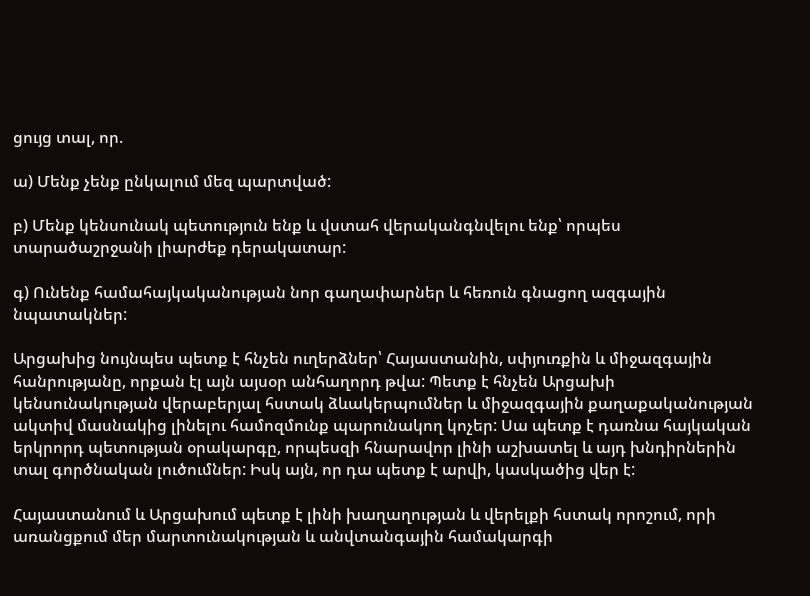ցույց տալ, որ.

ա) Մենք չենք ընկալում մեզ պարտված:

բ) Մենք կենսունակ պետություն ենք և վստահ վերականգնվելու ենք՝ որպես տարածաշրջանի լիարժեք դերակատար:

գ) Ունենք համահայկականության նոր գաղափարներ և հեռուն գնացող ազգային նպատակներ:

Արցախից նույնպես պետք է հնչեն ուղերձներ՝ Հայաստանին, սփյուռքին և միջազգային հանրությանը, որքան էլ այն այսօր անհաղորդ թվա: Պետք է հնչեն Արցախի կենսունակության վերաբերյալ հստակ ձևակերպումներ և միջազգային քաղաքականության ակտիվ մասնակից լինելու համոզմունք պարունակող կոչեր: Սա պետք է դառնա հայկական երկրորդ պետության օրակարգը, որպեսզի հնարավոր լինի աշխատել և այդ խնդիրներին տալ գործնական լուծումներ: Իսկ այն, որ դա պետք է արվի, կասկածից վեր է:

Հայաստանում և Արցախում պետք է լինի խաղաղության և վերելքի հստակ որոշում, որի առանցքում մեր մարտունակության և անվտանգային համակարգի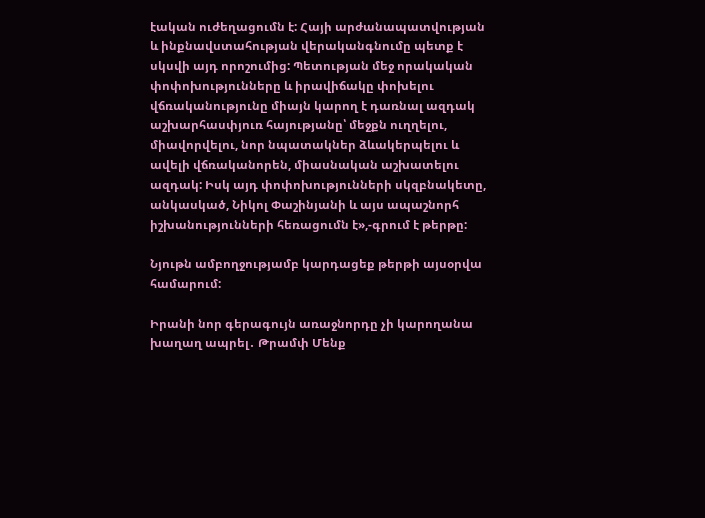էական ուժեղացումն է: Հայի արժանապատվության և ինքնավստահության վերականգնումը պետք է սկսվի այդ որոշումից: Պետության մեջ որակական փոփոխությունները և իրավիճակը փոխելու վճռականությունը միայն կարող է դառնալ ազդակ աշխարհասփյուռ հայությանը՝ մեջքն ուղղելու, միավորվելու, նոր նպատակներ ձևակերպելու և ավելի վճռականորեն, միասնական աշխատելու ազդակ: Իսկ այդ փոփոխությունների սկզբնակետը, անկասկած, Նիկոլ Փաշինյանի և այս ապաշնորհ իշխանությունների հեռացումն է»,-գրում է թերթը:

Նյութն ամբողջությամբ կարդացեք թերթի այսօրվա համարում:

Իրանի նոր գերագույն առաջնորդը չի կարողանա խաղաղ ապրել․ Թրամփ Մենք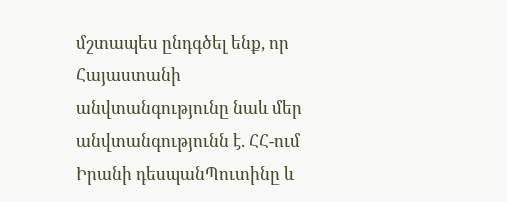մշտապես ընդգծել ենք, որ Հայաստանի անվտանգությունը նաև մեր անվտանգությունն է. ՀՀ-ում Իրանի դեսպանՊուտինը և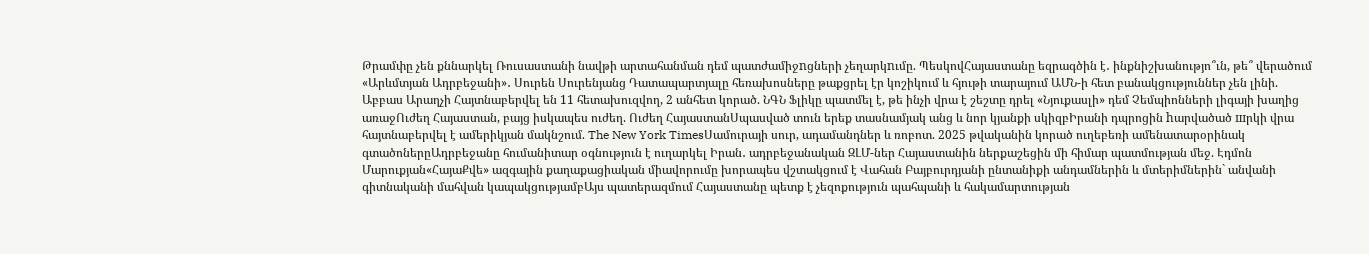Թրամփը չեն քննարկել Ռուսաստանի նավթի արտահանման դեմ պատժամիջnցների չեղարկnւմը. ՊեսկովՀայաստանը եզրագծին է․ ինքնիշխանությո՞ւն, թե՞ վերածում «Արևմտյան Ադրբեջանի»․ Սուրեն Սուրենյանց Դատապարտյալը հեռախոսները թաքցրել էր կոշիկում և հյութի տարայում ԱՄՆ-ի հետ բանակցություններ չեն լինի. Աբբաս Արաղչի Հայտնաբերվել են 11 հետախուզվող, 2 անհետ կորած. ՆԳՆ Ֆլիկը պատմել է, թե ինչի վրա է շեշտը դրել «Նյուքասլի» դեմ Չեմպիոնների լիգայի խաղից առաջՈւժեղ Հայաստան, բայց իսկապես ուժեղ. Ուժեղ ՀայաստանՍպասված տուն երեք տասնամյակ անց և նոր կյանքի սկիզբԻրանի դպրոցին hարվածած шրկի վրա հայտնաբերվել է ամերիկյան մակնշում. The New York TimesՍամուրայի սուր, ադամանդներ և ռոբոտ. 2025 թվականին կորած ուղեբեռի ամենատարօրինակ գտածոներըԱդրբեջանը հումանիտար օգնություն է ուղարկել Իրան․ ադրբեջանական ԶԼՄ-ներ Հայաստանին ներքաշեցին մի հիմար պատմության մեջ. Էդմոն Մարուքյան«ՀայաՔվե» ազգային քաղաքացիական միավորումը խորապես վշտակցում է Վահան Բայբուրդյանի ընտանիքի անդամներին և մտերիմներին` անվանի գիտնականի մահվան կապակցությամբԱյս պատերազմում Հայաստանը պետք է չեզոքություն պահպանի և հակամարտության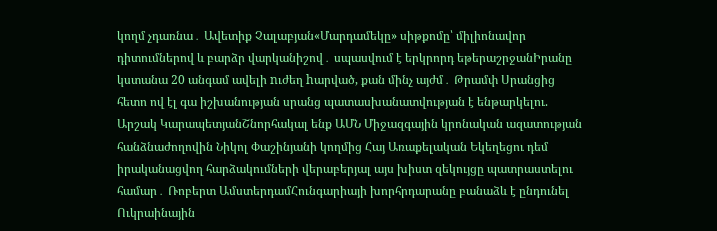կողմ չդառնա․ Ավետիք Չալաբյան«Մարդամեկը» սիթքոմը՝ միլիոնավոր դիտումներով և բարձր վարկանիշով․ սպասվում է երկրորդ եթերաշրջանԻրանը կստանա 20 անգամ ավելի nւժեղ hարված, քան մինչ այժմ․ Թրամփ Սրանցից հետո ով էլ գա իշխանության սրանց պատասխանատվության է ենթարկելու. Արշակ ԿարապետյանՇնորհակալ ենք ԱՄՆ Միջազգային կրոնական ազատության հանձնաժողովին Նիկոլ Փաշինյանի կողմից Հայ Առաքելական Եկեղեցու դեմ իրականացվող հարձակումների վերաբերյալ այս խիստ զեկույցը պատրաստելու համար․ Ռոբերտ ԱմստերդամՀունգարիայի խորհրդարանը բանաձև է ընդունել Ուկրաինային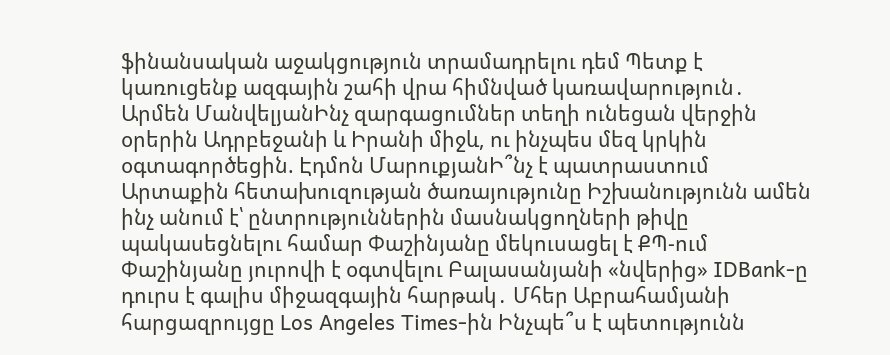ֆինանսական աջակցություն տրամադրելու դեմ Պետք է կառուցենք ազգային շահի վրա հիմնված կառավարություն․ Արմեն ՄանվելյանԻնչ զարգացումներ տեղի ունեցան վերջին օրերին Ադրբեջանի և Իրանի միջև, ու ինչպես մեզ կրկին օգտագործեցին. Էդմոն ՄարուքյանԻ՞նչ է պատրաստում Արտաքին հետախուզության ծառայությունը Իշխանությունն ամեն ինչ անում է՝ ընտրություններին մասնակցողների թիվը պակասեցնելու համար Փաշինյանը մեկուսացել է ՔՊ-ում Փաշինյանը յուրովի է օգտվելու Բալասանյանի «նվերից» IDBank-ը դուրս է գալիս միջազգային հարթակ․ Մհեր Աբրահամյանի հարցազրույցը Los Angeles Times-ին Ինչպե՞ս է պետությունն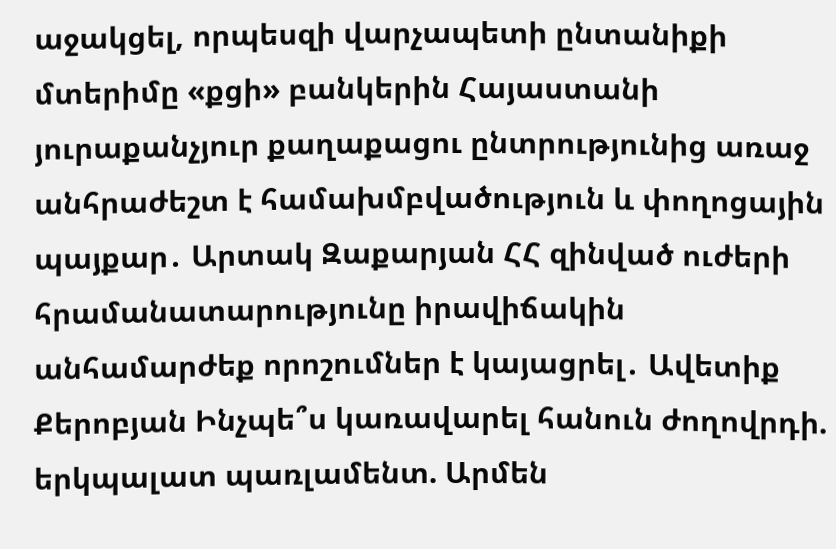աջակցել, որպեսզի վարչապետի ընտանիքի մտերիմը «քցի» բանկերին Հայաստանի յուրաքանչյուր քաղաքացու ընտրությունից առաջ անհրաժեշտ է համախմբվածություն և փողոցային պայքար․ Արտակ Զաքարյան ՀՀ զինված ուժերի հրամանատարությունը իրավիճակին անհամարժեք որոշումներ է կայացրել․ Ավետիք Քերոբյան Ինչպե՞ս կառավարել հանուն ժողովրդի. երկպալատ պառլամենտ. Արմեն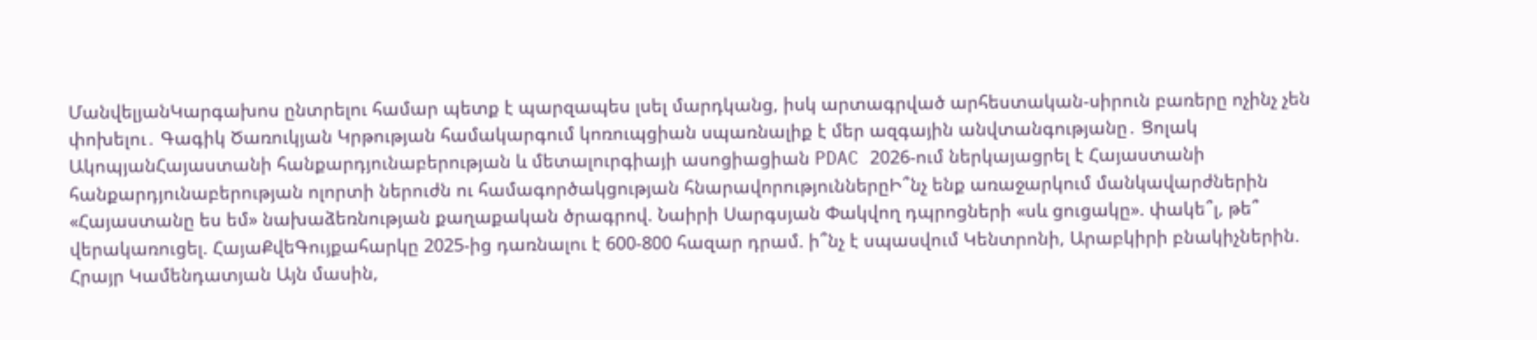ՄանվելյանԿարգախոս ընտրելու համար պետք է պարզապես լսել մարդկանց, իսկ արտագրված արհեստական-սիրուն բառերը ոչինչ չեն փոխելու․ Գագիկ Ծառուկյան Կրթության համակարգում կոռուպցիան սպառնալիք է մեր ազգային անվտանգությանը․ Ցոլակ ԱկոպյանՀայաստանի հանքարդյունաբերության և մետալուրգիայի ասոցիացիան PDAC 2026-ում ներկայացրել է Հայաստանի հանքարդյունաբերության ոլորտի ներուժն ու համագործակցության հնարավորություններըԻ՞նչ ենք առաջարկում մանկավարժներին «Հայաստանը ես եմ» նախաձեռնության քաղաքական ծրագրով. Նաիրի Սարգսյան Փակվող դպրոցների «սև ցուցակը». փակե՞լ, թե՞ վերակառուցել. ՀայաՔվեԳույքահարկը 2025-ից դառնալու է 600-800 հազար դրամ. ի՞նչ է սպասվում Կենտրոնի, Արաբկիրի բնակիչներին. Հրայր Կամենդատյան Այն մասին,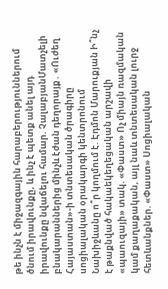թե ինչն է միջազգային հարաբերություններում ծնում իրավունքը, և ինչ է պետք անել այդ իրավունքը նվաճելու համար. ՉալաբյանՄատչելի բնակարաններից մինչև էժան դեղորայք․ «Ուժեղ Հայաստան»-ի տնտեսական ծրագիրը սոցիալական օրակարգի կենտրոնում Նախիջևանը ո՞ր կողմում է. Էդմոն Մարուքյան Ի՞նչ է թաքնված հակաեկեղեցական արշավի «պաուզայի» տակ. «Փաստ» Ոչ միայն ռազմական կամ քաղաքական, այլ նաև տնտեսական լուրջ հետևանքներ. «Փաստ» Սոցիալական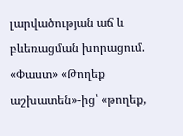լարվածության աճ և բևեռացման խորացում. «Փաստ» «Թողեք աշխատեն»-ից՝ «թողեք,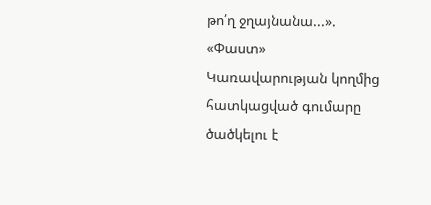թո՛ղ ջղայնանա...». «Փաստ» Կառավարության կողմից հատկացված գումարը ծածկելու է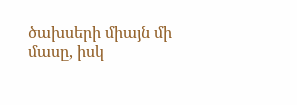ծախսերի միայն մի մասը, իսկ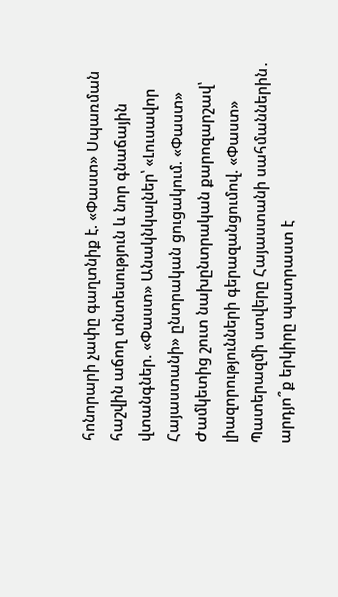հոնորարի չափը գաղտնիք է. «Փաստ» Սպառման հաշվին աճող տնտեսություն և նոր գնաճային վտանգներ. «Փաստ» Անակնկալներ՝ «Լուսավոր Հայաստանի» ընտրական ցուցակում. «Փաստ» Ժամկետից շուտ նախընտրական քարոզարշավ՝ լիազորությունների գերազանցումով. «Փաստ» Պատերազմի ստվերը Հայաստանի սահմաններին․ արդյո՞ք երկիրը պատրաստ է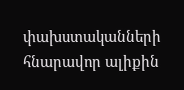փախստականների հնարավոր ալիքին